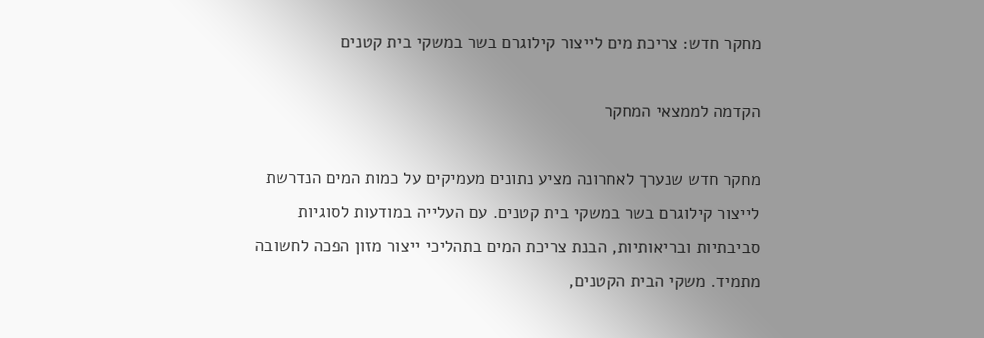מחקר חדש: צריכת מים לייצור קילוגרם בשר במשקי בית קטנים

הקדמה לממצאי המחקר

מחקר חדש שנערך לאחרונה מציע נתונים מעמיקים על כמות המים הנדרשת לייצור קילוגרם בשר במשקי בית קטנים. עם העלייה במודעות לסוגיות סביבתיות ובריאותיות, הבנת צריכת המים בתהליכי ייצור מזון הפכה לחשובה מתמיד. משקי הבית הקטנים,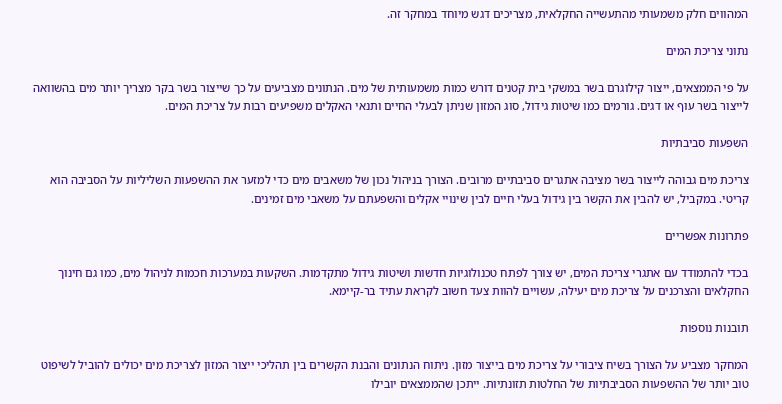המהווים חלק משמעותי מהתעשייה החקלאית, מצריכים דגש מיוחד במחקר זה.

נתוני צריכת המים

על פי הממצאים, ייצור קילוגרם בשר במשקי בית קטנים דורש כמות משמעותית של מים. הנתונים מצביעים על כך שייצור בשר בקר מצריך יותר מים בהשוואה לייצור בשר עוף או דגים. גורמים כמו שיטות גידול, סוג המזון שניתן לבעלי החיים ותנאי האקלים משפיעים רבות על צריכת המים.

השפעות סביבתיות

צריכת מים גבוהה לייצור בשר מציבה אתגרים סביבתיים מרובים. הצורך בניהול נכון של משאבים מים כדי למזער את ההשפעות השליליות על הסביבה הוא קריטי. במקביל, יש להבין את הקשר בין גידול בעלי חיים לבין שינויי אקלים והשפעתם על משאבי מים זמינים.

פתרונות אפשריים

בכדי להתמודד עם אתגרי צריכת המים, יש צורך לפתח טכנולוגיות חדשות ושיטות גידול מתקדמות. השקעות במערכות חכמות לניהול מים, כמו גם חינוך החקלאים והצרכנים על צריכת מים יעילה, עשויים להוות צעד חשוב לקראת עתיד בר-קיימא.

תובנות נוספות

המחקר מצביע על הצורך בשיח ציבורי על צריכת מים בייצור מזון. ניתוח הנתונים והבנת הקשרים בין תהליכי ייצור המזון לצריכת מים יכולים להוביל לשיפוט טוב יותר של ההשפעות הסביבתיות של החלטות תזונתיות. ייתכן שהממצאים יובילו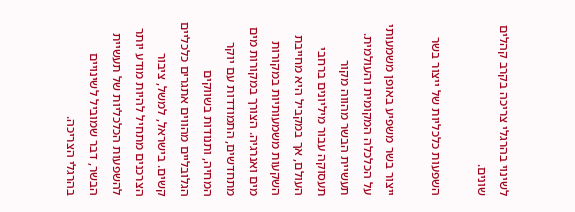לשינוי בהרגלי צריכה בקרב קהלים שונים.

השפעות כלכליות של ייצור בשר

ייצור בשר משפיע באופן משמעותי על הכלכלה המקומית והעולמית. תעשיית הבשר מהווה מקור תעסוקה עבור מיליונים ברחבי העולם, אך במקביל היא מחייבת השקעות משמעותיות במקורות מים ואנרגיה. הצורך במקורות מים מתחדשים, התמודדות עם יוקר המחיה, ותנודות בשווקים הגלובליים מהווים אתגרים כלכליים קשים. בישראל, למשל, ציבור הצרכנים מתחיל להיות מודע יותר להשפעות הכלכליות של תעשיית הבשר, דבר שמוביל לשינויים בהרגלי הצריכה.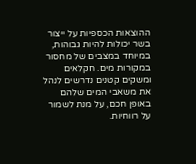ההוצאות הכספיות על ייצור בשר יכולות להיות גבוהות, במיוחד במצבים של מחסור במקורות מים. חקלאים ומשקים קטנים נדרשים לנהל את משאבי המים שלהם באופן חכם, על מנת לשמור על רווחיות.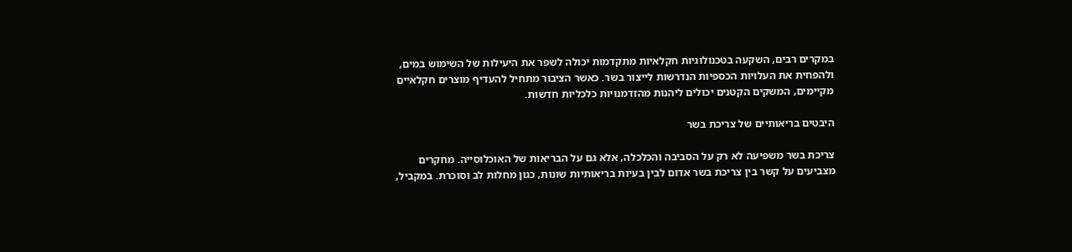במקרים רבים, השקעה בטכנולוגיות חקלאיות מתקדמות יכולה לשפר את היעילות של השימוש במים, ולהפחית את העלויות הכספיות הנדרשות לייצור בשר. כאשר הציבור מתחיל להעדיף מוצרים חקלאיים מקיימים, המשקים הקטנים יכולים ליהנות מהזדמנויות כלכליות חדשות.

היבטים בריאותיים של צריכת בשר

צריכת בשר משפיעה לא רק על הסביבה והכלכלה, אלא גם על הבריאות של האוכלוסייה. מחקרים מצביעים על קשר בין צריכת בשר אדום לבין בעיות בריאותיות שונות, כגון מחלות לב וסוכרת. במקביל,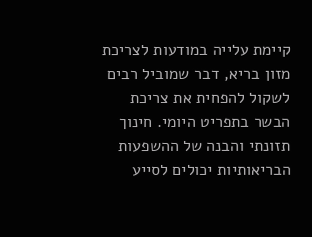קיימת עלייה במודעות לצריכת מזון בריא, דבר שמוביל רבים לשקול להפחית את צריכת הבשר בתפריט היומי. חינוך תזונתי והבנה של ההשפעות הבריאותיות יכולים לסייע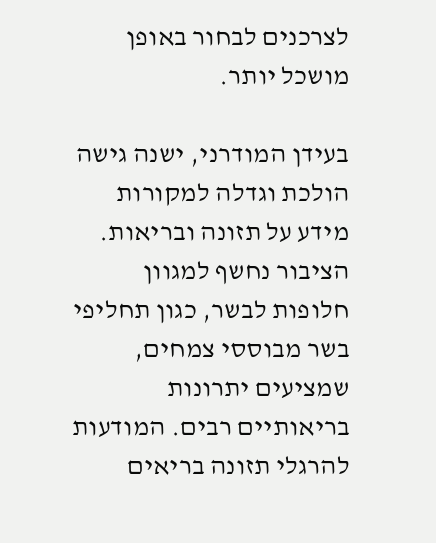לצרכנים לבחור באופן מושכל יותר.

בעידן המודרני, ישנה גישה הולכת וגדלה למקורות מידע על תזונה ובריאות. הציבור נחשף למגוון חלופות לבשר, כגון תחליפי בשר מבוססי צמחים, שמציעים יתרונות בריאותיים רבים. המודעות להרגלי תזונה בריאים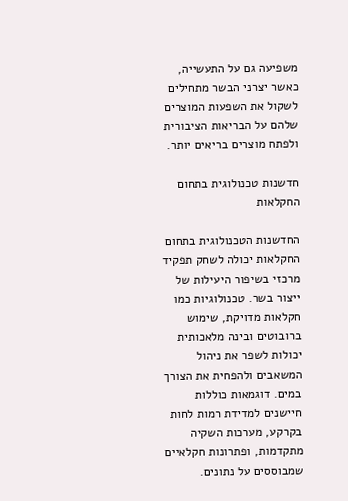משפיעה גם על התעשייה, כאשר יצרני הבשר מתחילים לשקול את השפעות המוצרים שלהם על הבריאות הציבורית ולפתח מוצרים בריאים יותר.

חדשנות טכנולוגית בתחום החקלאות

החדשנות הטכנולוגית בתחום החקלאות יכולה לשחק תפקיד מרכזי בשיפור היעילות של ייצור בשר. טכנולוגיות כמו חקלאות מדויקת, שימוש ברובוטים ובינה מלאכותית יכולות לשפר את ניהול המשאבים ולהפחית את הצורך במים. דוגמאות כוללות חיישנים למדידת רמות לחות בקרקע, מערכות השקיה מתקדמות, ופתרונות חקלאיים שמבוססים על נתונים.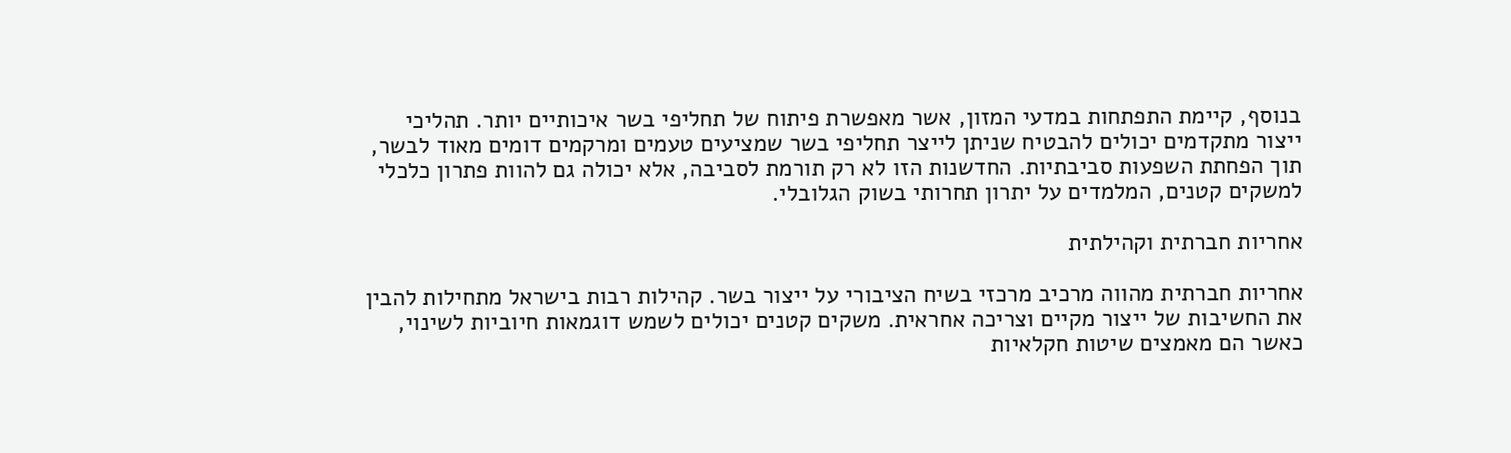בנוסף, קיימת התפתחות במדעי המזון, אשר מאפשרת פיתוח של תחליפי בשר איכותיים יותר. תהליכי ייצור מתקדמים יכולים להבטיח שניתן לייצר תחליפי בשר שמציעים טעמים ומרקמים דומים מאוד לבשר, תוך הפחתת השפעות סביבתיות. החדשנות הזו לא רק תורמת לסביבה, אלא יכולה גם להוות פתרון כלכלי למשקים קטנים, המלמדים על יתרון תחרותי בשוק הגלובלי.

אחריות חברתית וקהילתית

אחריות חברתית מהווה מרכיב מרכזי בשיח הציבורי על ייצור בשר. קהילות רבות בישראל מתחילות להבין את החשיבות של ייצור מקיים וצריכה אחראית. משקים קטנים יכולים לשמש דוגמאות חיוביות לשינוי, כאשר הם מאמצים שיטות חקלאיות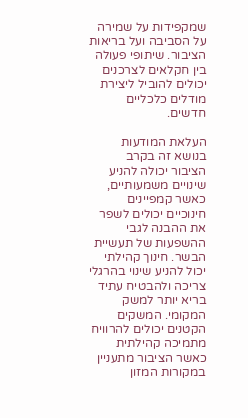שמקפידות על שמירה על הסביבה ועל בריאות הציבור. שיתופי פעולה בין חקלאים לצרכנים יכולים להוביל ליצירת מודלים כלכליים חדשים.

העלאת המודעות בנושא זה בקרב הציבור יכולה להניע שינויים משמעותיים, כאשר קמפיינים חינוכיים יכולים לשפר את ההבנה לגבי ההשפעות של תעשיית הבשר. חינוך קהילתי יכול להניע שינוי בהרגלי צריכה ולהבטיח עתיד בריא יותר למשק המקומי. המשקים הקטנים יכולים להרוויח מתמיכה קהילתית כאשר הציבור מתעניין במקורות המזון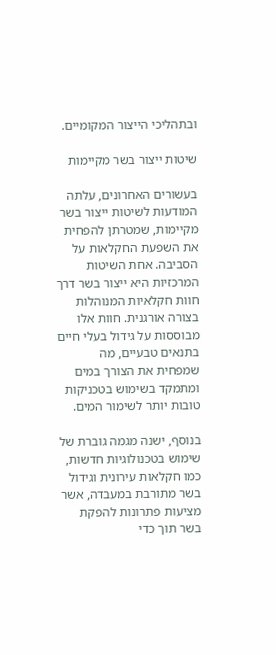ובתהליכי הייצור המקומיים.

שיטות ייצור בשר מקיימות

בעשורים האחרונים, עלתה המודעות לשיטות ייצור בשר מקיימות, שמטרתן להפחית את השפעת החקלאות על הסביבה. אחת השיטות המרכזיות היא ייצור בשר דרך חוות חקלאיות המנוהלות בצורה אורגנית. חוות אלו מבוססות על גידול בעלי חיים בתנאים טבעיים, מה שמפחית את הצורך במים ומתמקד בשימוש בטכניקות טובות יותר לשימור המים.

בנוסף, ישנה מגמה גוברת של שימוש בטכנולוגיות חדשות, כמו חקלאות עירונית וגידול בשר מתורבת במעבדה, אשר מציעות פתרונות להפקת בשר תוך כדי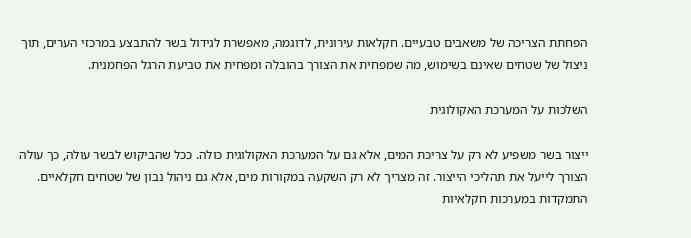הפחתת הצריכה של משאבים טבעיים. חקלאות עירונית, לדוגמה, מאפשרת לגידול בשר להתבצע במרכזי הערים, תוך ניצול של שטחים שאינם בשימוש, מה שמפחית את הצורך בהובלה ומפחית את טביעת הרגל הפחמנית.

השלכות על המערכת האקולוגית

ייצור בשר משפיע לא רק על צריכת המים, אלא גם על המערכת האקולוגית כולה. ככל שהביקוש לבשר עולה, כך עולה הצורך לייעל את תהליכי הייצור. זה מצריך לא רק השקעה במקורות מים, אלא גם ניהול נבון של שטחים חקלאיים. התמקדות במערכות חקלאיות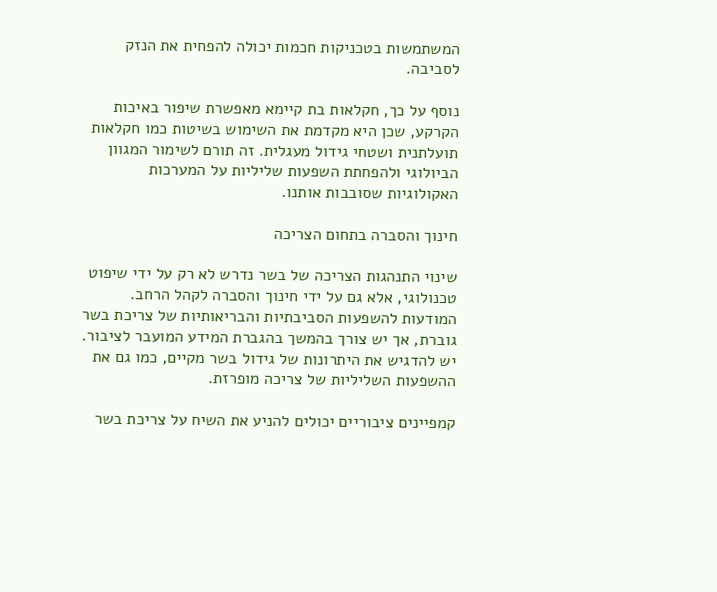המשתמשות בטכניקות חכמות יכולה להפחית את הנזק לסביבה.

נוסף על כך, חקלאות בת קיימא מאפשרת שיפור באיכות הקרקע, שכן היא מקדמת את השימוש בשיטות כמו חקלאות תועלתנית ושטחי גידול מעגלית. זה תורם לשימור המגוון הביולוגי ולהפחתת השפעות שליליות על המערכות האקולוגיות שסובבות אותנו.

חינוך והסברה בתחום הצריכה

שינוי התנהגות הצריכה של בשר נדרש לא רק על ידי שיפוט טכנולוגי, אלא גם על ידי חינוך והסברה לקהל הרחב. המודעות להשפעות הסביבתיות והבריאותיות של צריכת בשר גוברת, אך יש צורך בהמשך בהגברת המידע המועבר לציבור. יש להדגיש את היתרונות של גידול בשר מקיים, כמו גם את ההשפעות השליליות של צריכה מופרזת.

קמפיינים ציבוריים יכולים להניע את השיח על צריכת בשר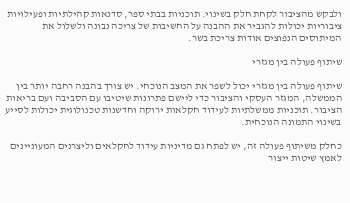ולבקש מהציבור לקחת חלק בשינוי. תוכניות בבתי ספר, סדנאות קהילתיות ופעילויות ציבוריות יכולות להגביר את ההבנה על החשיבות של צריכה נבונה ולשלול את המיתוסים הנפוצים אודות צריכת בשר.

שיתוף פעולה בין מגזרי

שיתוף פעולה בין מגזרי יכול לשפר את המצב הנוכחי. יש צורך בהבנה רחבה יותר בין הממשלה, המגזר העסקי והציבור כדי ליישם פתרונות שיטיבו עם הסביבה ועם בריאות הציבור. תוכניות ממשלתיות לעידוד חקלאות ירוקה וחדשנות טכנולוגית יכולות לסייע בשינוי התמונה הנוכחית.

כחלק משיתוף פעולה זה, יש לפתח גם מדיניות עידוד לחקלאים וליצרנים המעוניינים לאמץ שיטות ייצור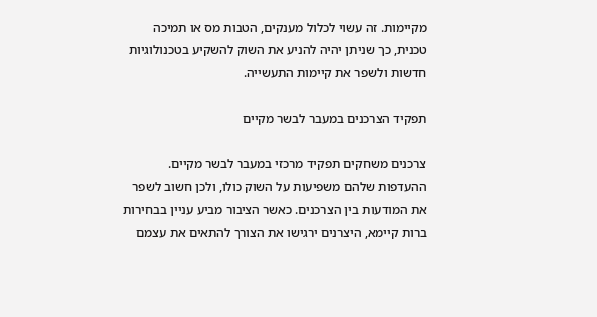מקיימות. זה עשוי לכלול מענקים, הטבות מס או תמיכה טכנית, כך שניתן יהיה להניע את השוק להשקיע בטכנולוגיות חדשות ולשפר את קיימות התעשייה.

תפקיד הצרכנים במעבר לבשר מקיים

צרכנים משחקים תפקיד מרכזי במעבר לבשר מקיים. ההעדפות שלהם משפיעות על השוק כולו, ולכן חשוב לשפר את המודעות בין הצרכנים. כאשר הציבור מביע עניין בבחירות ברות קיימא, היצרנים ירגישו את הצורך להתאים את עצמם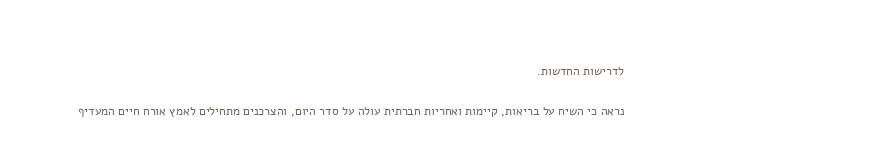לדרישות החדשות.

נראה כי השיח על בריאות, קיימות ואחריות חברתית עולה על סדר היום, והצרכנים מתחילים לאמץ אורח חיים המעדיף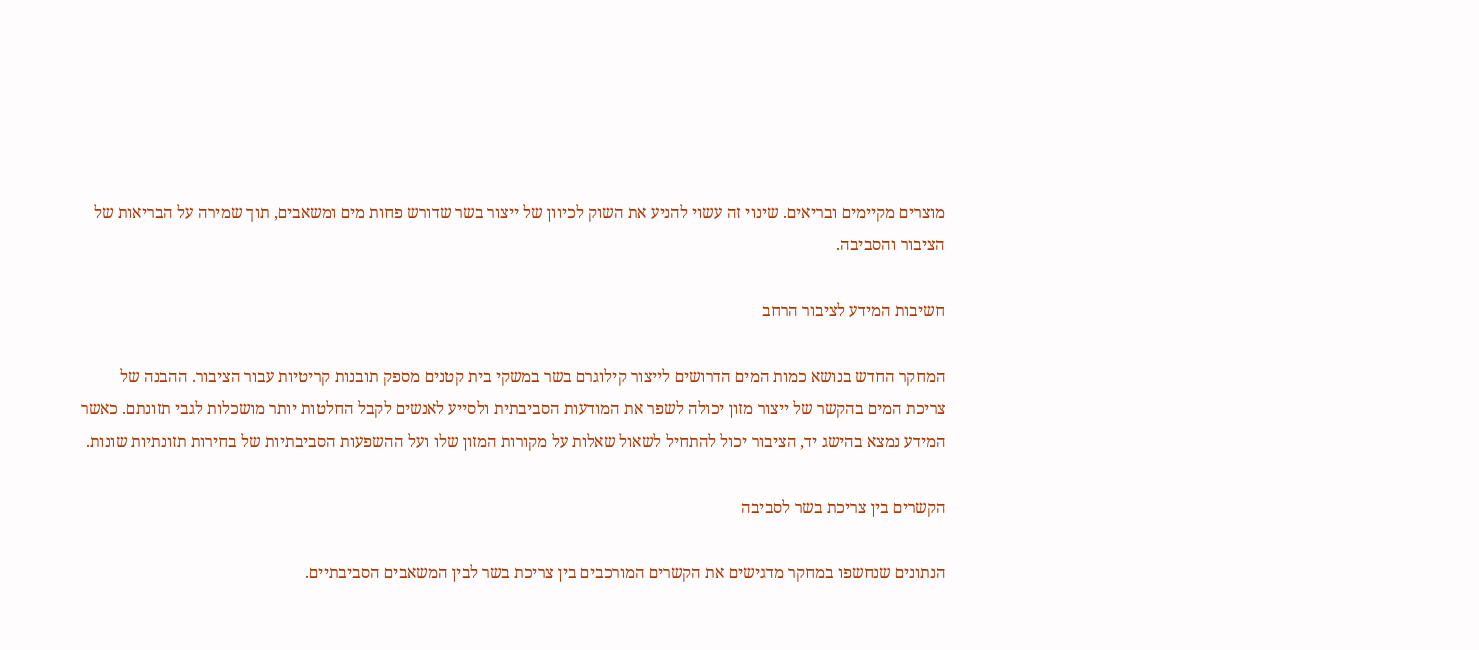מוצרים מקיימים ובריאים. שינוי זה עשוי להניע את השוק לכיוון של ייצור בשר שדורש פחות מים ומשאבים, תוך שמירה על הבריאות של הציבור והסביבה.

חשיבות המידע לציבור הרחב

המחקר החדש בנושא כמות המים הדרושים לייצור קילוגרם בשר במשקי בית קטנים מספק תובנות קריטיות עבור הציבור. ההבנה של צריכת המים בהקשר של ייצור מזון יכולה לשפר את המודעות הסביבתית ולסייע לאנשים לקבל החלטות יותר מושכלות לגבי תזונתם. כאשר המידע נמצא בהישג יד, הציבור יכול להתחיל לשאול שאלות על מקורות המזון שלו ועל ההשפעות הסביבתיות של בחירות תזונתיות שונות.

הקשרים בין צריכת בשר לסביבה

הנתונים שנחשפו במחקר מדגישים את הקשרים המורכבים בין צריכת בשר לבין המשאבים הסביבתיים.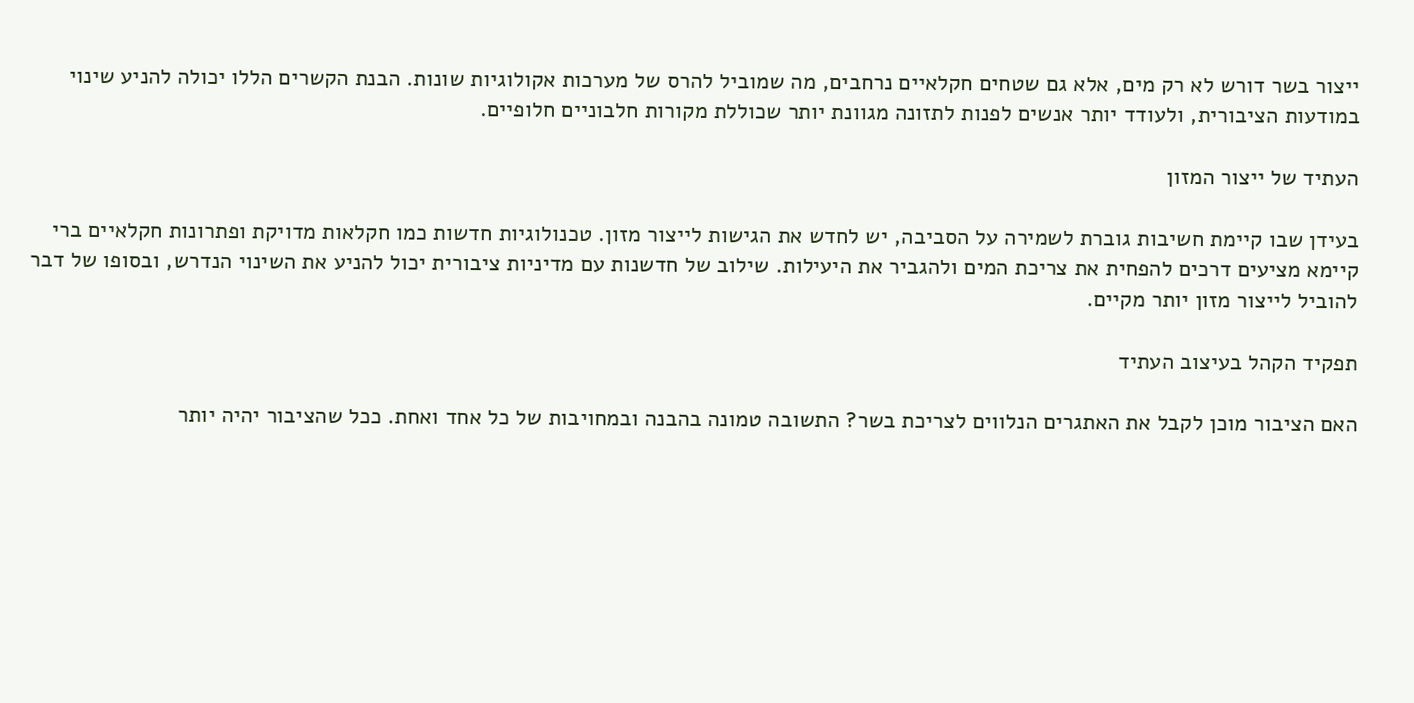ייצור בשר דורש לא רק מים, אלא גם שטחים חקלאיים נרחבים, מה שמוביל להרס של מערכות אקולוגיות שונות. הבנת הקשרים הללו יכולה להניע שינוי במודעות הציבורית, ולעודד יותר אנשים לפנות לתזונה מגוונת יותר שכוללת מקורות חלבוניים חלופיים.

העתיד של ייצור המזון

בעידן שבו קיימת חשיבות גוברת לשמירה על הסביבה, יש לחדש את הגישות לייצור מזון. טכנולוגיות חדשות כמו חקלאות מדויקת ופתרונות חקלאיים ברי קיימא מציעים דרכים להפחית את צריכת המים ולהגביר את היעילות. שילוב של חדשנות עם מדיניות ציבורית יכול להניע את השינוי הנדרש, ובסופו של דבר להוביל לייצור מזון יותר מקיים.

תפקיד הקהל בעיצוב העתיד

האם הציבור מוכן לקבל את האתגרים הנלווים לצריכת בשר? התשובה טמונה בהבנה ובמחויבות של כל אחד ואחת. ככל שהציבור יהיה יותר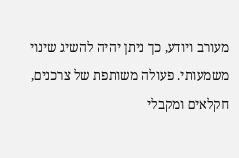מעורב ויודע, כך ניתן יהיה להשיג שינוי משמעותי. פעולה משותפת של צרכנים, חקלאים ומקבלי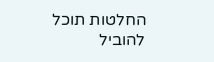החלטות תוכל להוביל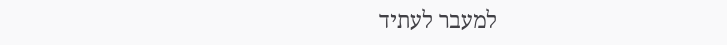למעבר לעתיד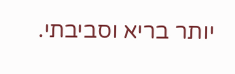יותר בריא וסביבתי.